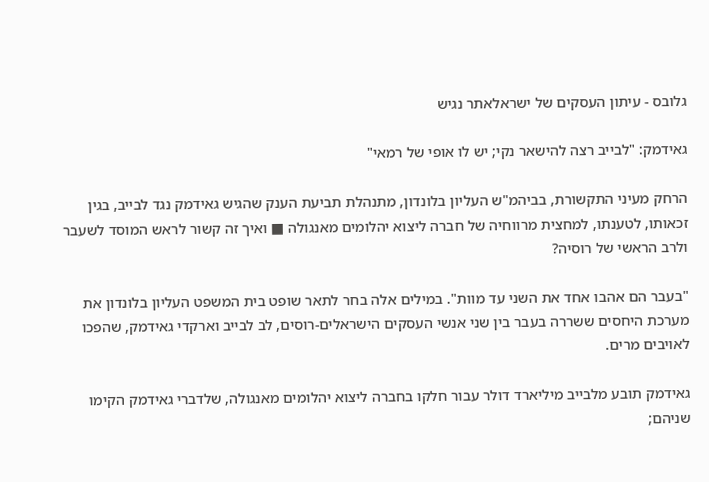גלובס - עיתון העסקים של ישראלאתר נגיש

גאידמק: "לבייב רצה להישאר נקי; יש לו אופי של רמאי"

הרחק מעיני התקשורת, בביהמ"ש העליון בלונדון, מתנהלת תביעת הענק שהגיש גאידמק נגד לבייב, בגין זכאותו, לטענתו, למחצית מרווחיה של חברה ליצוא יהלומים מאנגולה ■ ואיך זה קשור לראש המוסד לשעבר ולרב הראשי של רוסיה?

"בעבר הם אהבו אחד את השני עד מוות". במילים אלה בחר לתאר שופט בית המשפט העליון בלונדון את מערכת היחסים ששררה בעבר בין שני אנשי העסקים הישראלים-רוסים, לב לבייב וארקדי גאידמק, שהפכו לאויבים מרים.

גאידמק תובע מלבייב מיליארד דולר עבור חלקו בחברה ליצוא יהלומים מאנגולה, שלדברי גאידמק הקימו שניהם;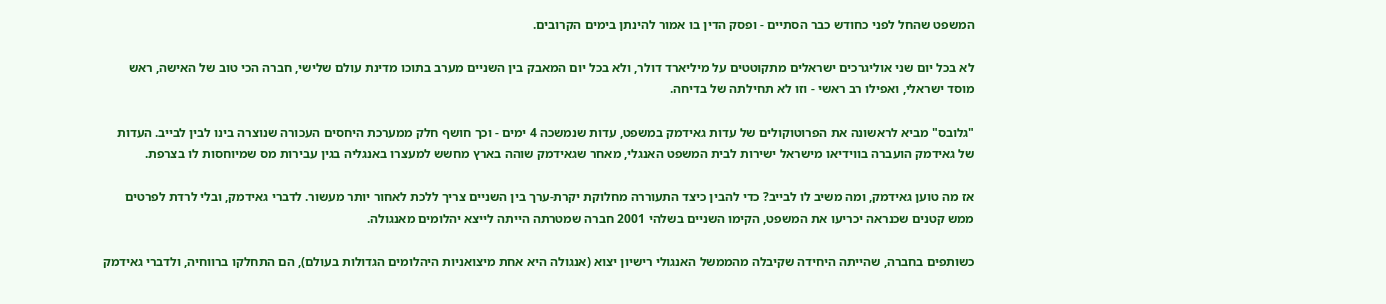המשפט שהחל לפני כחודש כבר הסתיים - ופסק הדין בו אמור להינתן בימים הקרובים.

לא בכל יום שני אוליגרכים ישראלים מתקוטטים על מיליארד דולר, ולא בכל יום המאבק בין השניים מערב בתוכו מדינת עולם שלישי, חברה הכי טוב של האישה, ראש מוסד ישראלי, ואפילו רב ראשי - וזו לא תחילתה של בדיחה.

"גלובס" מביא לראשונה את הפרוטוקולים של עדות גאידמק במשפט, עדות שנמשכה 4 ימים - וכך חושף חלק ממערכת היחסים העכורה שנוצרה בינו לבין לבייב. העדות של גאידמק הועברה בווידיאו מישראל ישירות לבית המשפט האנגלי, מאחר שגאידמק שוהה בארץ מחשש למעצרו באנגליה בגין עבירות מס שמיוחסות לו בצרפת.

אז מה טוען גאידמק, ומה משיב לו לבייב? כדי להבין כיצד התעוררה מחלוקת יקרת-ערך בין השניים צריך ללכת לאחור יותר מעשור. לדברי גאידמק, ובלי לרדת לפרטים ממש קטנים שכנראה יכריעו את המשפט, הקימו השניים בשלהי 2001 חברה שמטרתה הייתה לייצא יהלומים מאנגולה.

כשותפים בחברה, שהייתה היחידה שקיבלה מהממשל האנגולי רישיון יצוא (אנגולה היא אחת מיצואניות היהלומים הגדולות בעולם), הם התחלקו ברווחיה, ולדברי גאידמק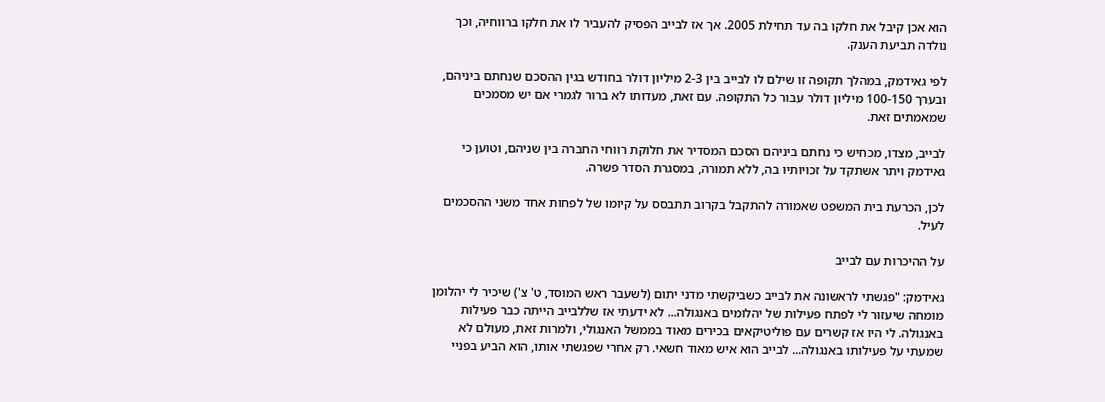הוא אכן קיבל את חלקו בה עד תחילת 2005. אך אז לבייב הפסיק להעביר לו את חלקו ברווחיה, וכך נולדה תביעת הענק.

לפי גאידמק, במהלך תקופה זו שילם לו לבייב בין 2-3 מיליון דולר בחודש בגין ההסכם שנחתם ביניהם, ובערך 100-150 מיליון דולר עבור כל התקופה. עם זאת, מעדותו לא ברור לגמרי אם יש מסמכים שמאמתים זאת.

לבייב, מצדו, מכחיש כי נחתם ביניהם הסכם המסדיר את חלוקת רווחי החברה בין שניהם, וטוען כי גאידמק ויתר אשתקד על זכויותיו בה, ללא תמורה, במסגרת הסדר פשרה.

לכן, הכרעת בית המשפט שאמורה להתקבל בקרוב תתבסס על קיומו של לפחות אחד משני ההסכמים לעיל.

על ההיכרות עם לבייב

גאידמק: "פגשתי לראשונה את לבייב כשביקשתי מדני יתום (לשעבר ראש המוסד, ט' צ') שיכיר לי יהלומן מומחה שיעזור לי לפתח פעילות של יהלומים באנגולה... לא ידעתי אז שללבייב הייתה כבר פעילות באנגולה. לי היו אז קשרים עם פוליטיקאים בכירים מאוד בממשל האנגולי, ולמרות זאת, מעולם לא שמעתי על פעילותו באנגולה... לבייב הוא איש מאוד חשאי. רק אחרי שפגשתי אותו, הוא הביע בפניי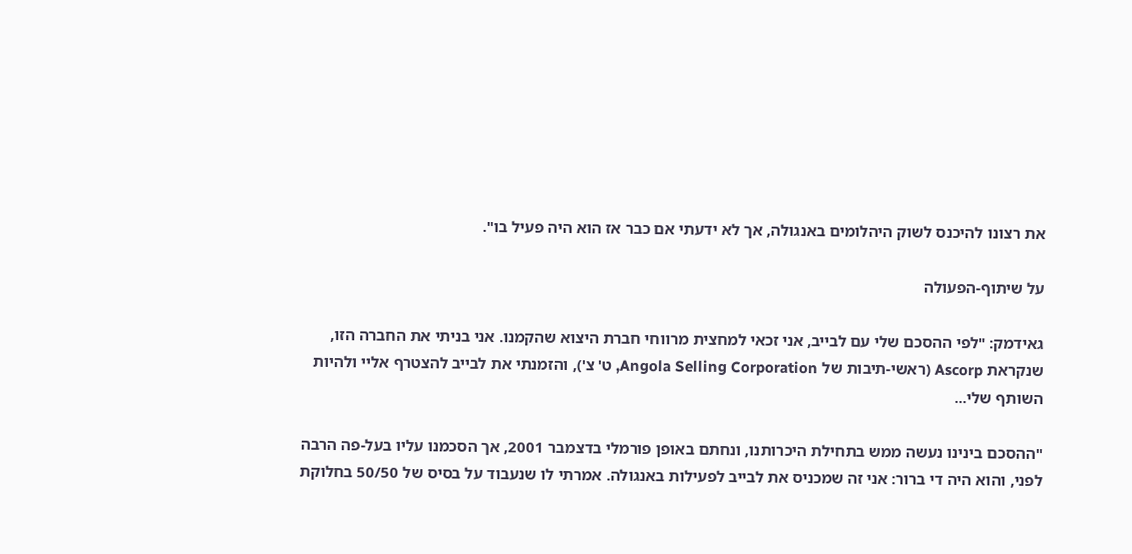את רצונו להיכנס לשוק היהלומים באנגולה, אך לא ידעתי אם כבר אז הוא היה פעיל בו".

על שיתוף-הפעולה

גאידמק: "לפי ההסכם שלי עם לבייב, אני זכאי למחצית מרווחי חברת היצוא שהקמנו. אני בניתי את החברה הזו, שנקראת Ascorp (ראשי-תיבות של Angola Selling Corporation, ט' צ'), והזמנתי את לבייב להצטרף אליי ולהיות השותף שלי...

"ההסכם בינינו נעשה ממש בתחילת היכרותנו, ונחתם באופן פורמלי בדצמבר 2001, אך הסכמנו עליו בעל-פה הרבה לפני, והוא היה די ברור: אני זה שמכניס את לבייב לפעילות באנגולה. אמרתי לו שנעבוד על בסיס של 50/50 בחלוקת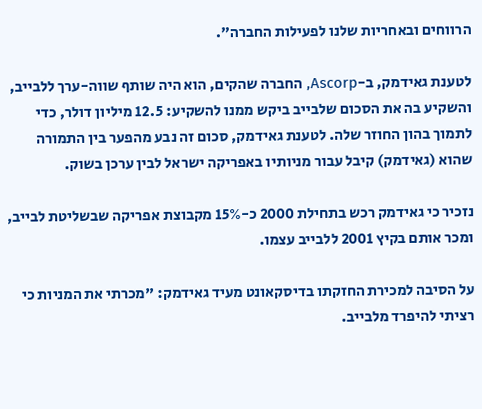הרווחים ובאחריות שלנו לפעילות החברה".

לטענת גאידמק, ב-Ascorp, החברה שהקים, הוא היה שותף שווה-ערך ללבייב, והשקיע בה את הסכום שלבייב ביקש ממנו להשקיע: 12.5 מיליון דולר, כדי לתמוך בהון החוזר שלה. לטענת גאידמק, סכום זה נבע מהפער בין התמורה שהוא (גאידמק) קיבל עבור מניותיו באפריקה ישראל לבין ערכן בשוק.

נזכיר כי גאידמק רכש בתחילת 2000 כ-15% מקבוצת אפריקה שבשליטת לבייב, ומכר אותם בקיץ 2001 ללבייב עצמו.

על הסיבה למכירת החזקתו בדיסקאונט מעיד גאידמק: "מכרתי את המניות כי רציתי להיפרד מלבייב.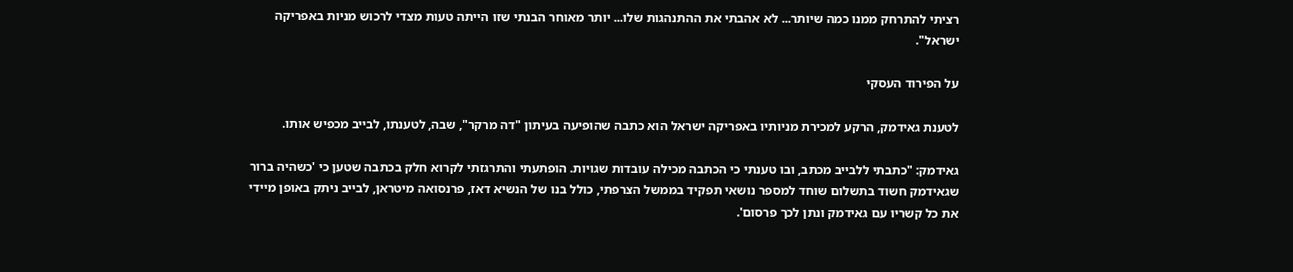רציתי להתרחק ממנו כמה שיותר... לא אהבתי את ההתנהגות שלו... יותר מאוחר הבנתי שזו הייתה טעות מצדי לרכוש מניות באפריקה ישראל".

על הפירוד העסקי

לטענת גאידמק, הרקע למכירת מניותיו באפריקה ישראל הוא כתבה שהופיעה בעיתון "דה מרקר", שבה, לטענתו, לבייב מכפיש אותו.

גאידמק: "כתבתי ללבייב מכתב, ובו טענתי כי הכתבה מכילה עובדות שגויות. הופתעתי והתרגזתי לקרוא חלק בכתבה שטען כי 'כשהיה ברור שגאידמק חשוד בתשלום שוחד למספר נושאי תפקיד בממשל הצרפתי, כולל בנו של הנשיא דאז, פרנסואה מיטראן, לבייב ניתק באופן מיידי את כל קשריו עם גאידמק ונתן לכך פרסום'.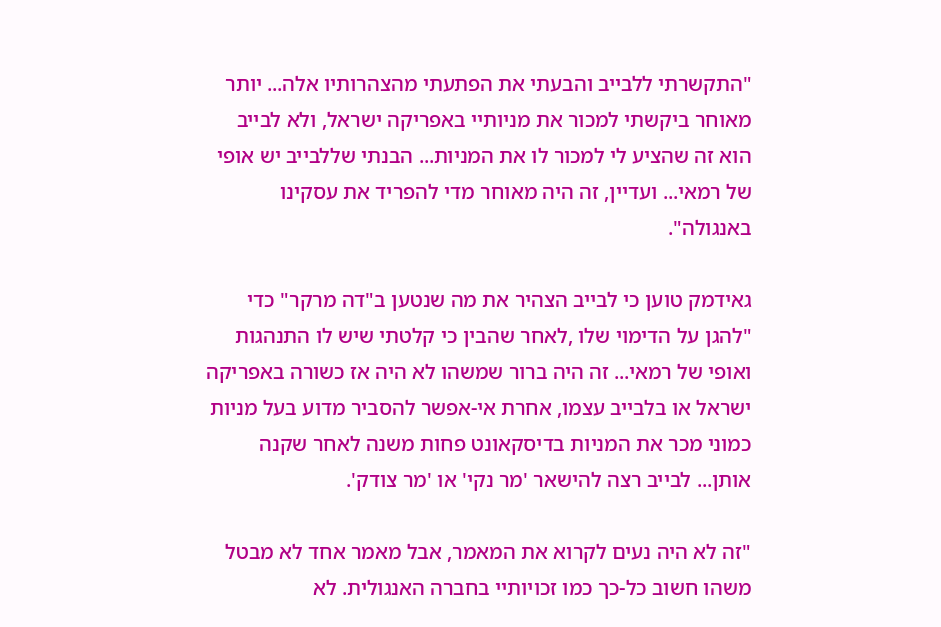"התקשרתי ללבייב והבעתי את הפתעתי מהצהרותיו אלה... יותר מאוחר ביקשתי למכור את מניותיי באפריקה ישראל, ולא לבייב הוא זה שהציע לי למכור לו את המניות... הבנתי שללבייב יש אופי של רמאי... ועדיין, זה היה מאוחר מדי להפריד את עסקינו באנגולה".

גאידמק טוען כי לבייב הצהיר את מה שנטען ב"דה מרקר" כדי "להגן על הדימוי שלו ,לאחר שהבין כי קלטתי שיש לו התנהגות ואופי של רמאי... זה היה ברור שמשהו לא היה אז כשורה באפריקה ישראל או בלבייב עצמו, אחרת אי-אפשר להסביר מדוע בעל מניות כמוני מכר את המניות בדיסקאונט פחות משנה לאחר שקנה אותן... לבייב רצה להישאר 'מר נקי' או 'מר צודק'.

"זה לא היה נעים לקרוא את המאמר, אבל מאמר אחד לא מבטל משהו חשוב כל-כך כמו זכויותיי בחברה האנגולית. לא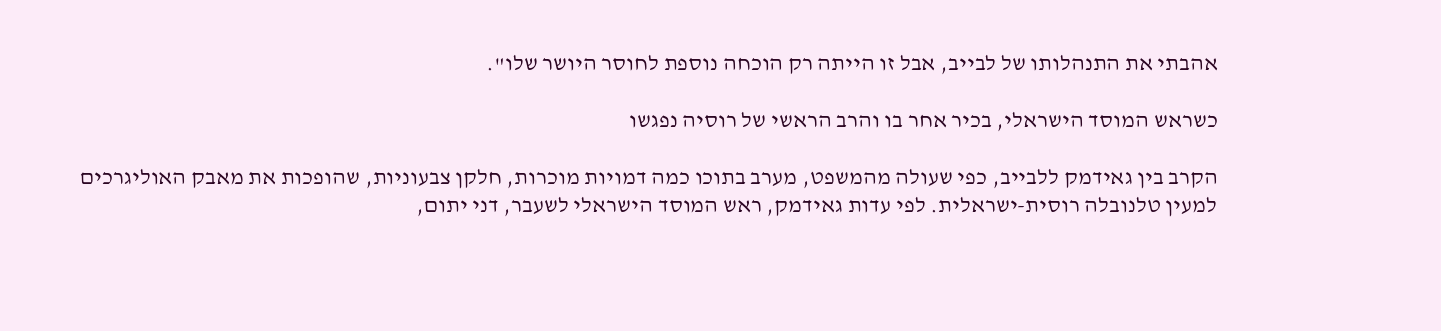אהבתי את התנהלותו של לבייב, אבל זו הייתה רק הוכחה נוספת לחוסר היושר שלו".

כשראש המוסד הישראלי, בכיר אחר בו והרב הראשי של רוסיה נפגשו

הקרב בין גאידמק ללבייב, כפי שעולה מהמשפט, מערב בתוכו כמה דמויות מוכרות, חלקן צבעוניות, שהופכות את מאבק האוליגרכים למעין טלנובלה רוסית-ישראלית. לפי עדות גאידמק, ראש המוסד הישראלי לשעבר, דני יתום,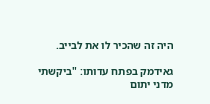היה זה שהכיר לו את לבייב.

גאידמק בפתח עדותו: "ביקשתי מדני יתום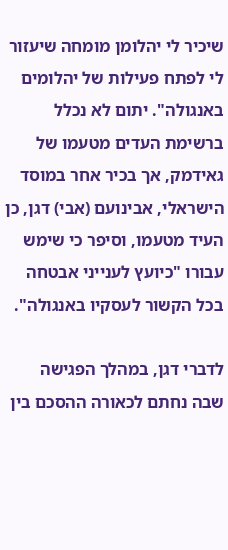שיכיר לי יהלומן מומחה שיעזור לי לפתח פעילות של יהלומים באנגולה". יתום לא נכלל ברשימת העדים מטעמו של גאידמק, אך בכיר אחר במוסד הישראלי, אבינועם (אבי) דגן, כן העיד מטעמו, וסיפר כי שימש עבורו "כיועץ לענייני אבטחה בכל הקשור לעסקיו באנגולה".

לדברי דגן, במהלך הפגישה שבה נחתם לכאורה ההסכם בין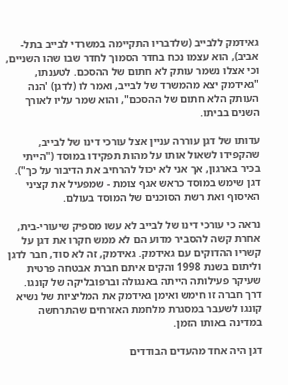גאידמק ללבייב (שלדבריו התקיימה במשרדי לבייב בתל-אביב), הוא עצמו נכח בחדר הסמוך לחדר שבו שהו השניים, וכי אצלו נשמר עותק לא חתום של ההסכם. לטענתו, "גאידמק יצא מהמשרד של לבייב, ואמר לו (לדגן) 'הנה העותק הלא חתום של ההסכם", והוא שמר עליו לאורך השנים בביתו.

עדותו של דגן עוררה עניין אצל עורכי דינו של לבייב, שהקפידו לשאול אותו על מהות תפקידו במוסד ("הייתי בכיר בארגון, אך אני לא יכול להרחיב את הדיבור על כך"). דגן שימש במוסד כראש אגף צומת - שמפעיל את קציני האיסוף ואת רשת הסוכנים של המוסד בעולם.

נראה כי עורכי דינו של לבייב לא עשו מספיק שיעורי-בית, אחרת קשה להסביר מדוע הם לא ממש חקרו את דגן על קשריו ההדוקים עם גאידמק. גאידמק, זה לא סוד, חבר לדגן וליתום בשנת 1998 והקים איתם חברת אבטחה פרטית שעיקר פעילותה הייתה באנגולה וברפובליקה של קונגו. דרך חברה זו חימש ואימן גאידמק את המליציות של נשיא קונגו לשעבר במסגרת מלחמת האזרחים שהתרחשה במדינה באותו הזמן.

דגן היה אחד מהעדים הבודדים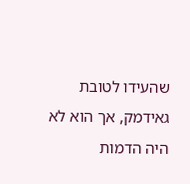שהעידו לטובת גאידמק, אך הוא לא היה הדמות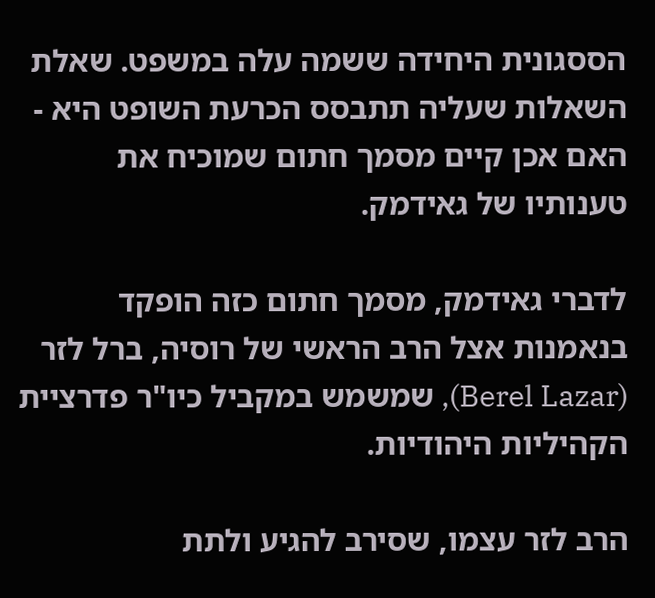הססגונית היחידה ששמה עלה במשפט. שאלת השאלות שעליה תתבסס הכרעת השופט היא - האם אכן קיים מסמך חתום שמוכיח את טענותיו של גאידמק.

לדברי גאידמק, מסמך חתום כזה הופקד בנאמנות אצל הרב הראשי של רוסיה, ברל לזר (Berel Lazar), שמשמש במקביל כיו"ר פדרציית הקהיליות היהודיות.

הרב לזר עצמו, שסירב להגיע ולתת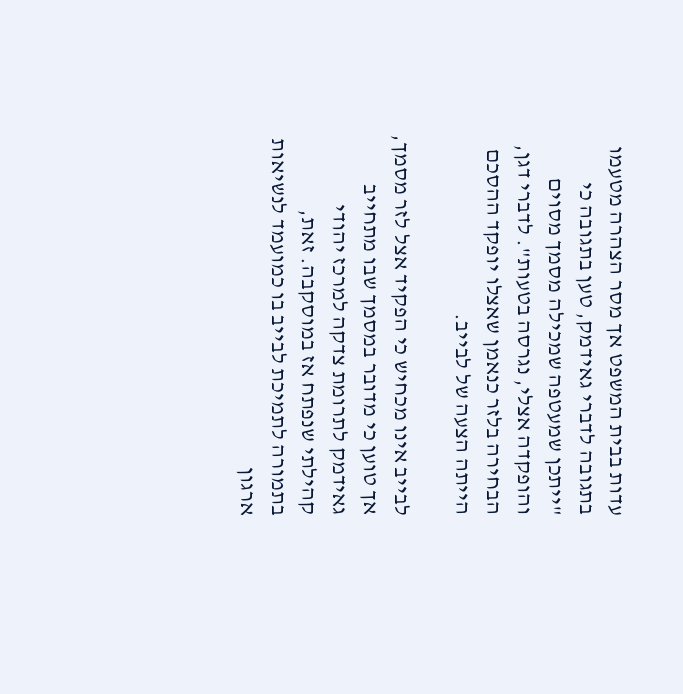עדות בבית המשפט אך מסר הצהרה מטעמו בתגובה לדברי גאידמק, טען בתגובה כי "ייתכן שמעטפה שמכילה מסמך מסוים והופקדה אצלי, נגרסה בטעות". לדברי דגן, הבחירה בלזר כנאמן שאצלו יופקד ההסכם הייתה הצעה של לבייב.

לבייב אינו מכחיש כי הפקיד אצל לזר מסמך, אך טוען כי מדובר במסמך שבו מתחייב גאידמק לתרומת צדקה למרכז יהודי קהילתי שנפתח אז במוסקבה. זאת, בתמורה לתמיכת לבייב בו כמועמד לנשיאות ארגון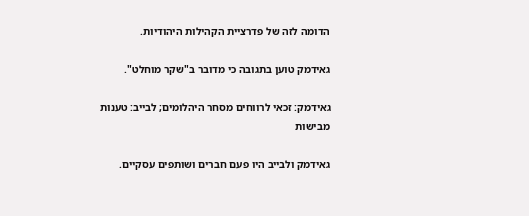הדומה לזה של פדרציית הקהילות היהודיות.

גאידמק טוען בתגובה כי מדובר ב"שקר מוחלט".

גאידמק: זכאי לרווחים מסחר היהלומים; לבייב: טענות מבישות

גאידמק ולבייב היו פעם חברים ושותפים עסקיים.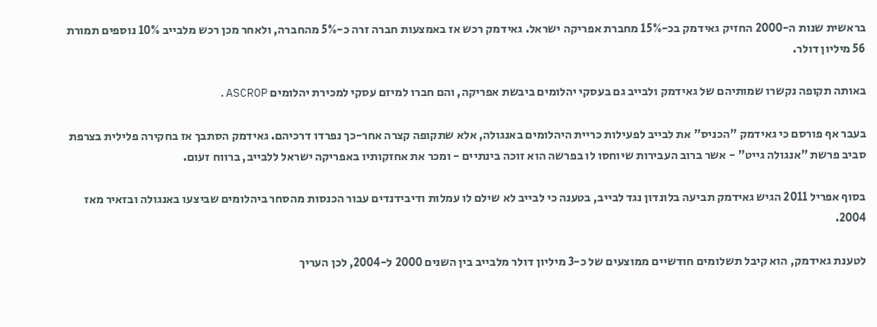בראשית שנות ה-2000 החזיק גאידמק בכ-15% מחברת אפריקה ישראל. גאידמק רכש אז באמצעות חברה זרה כ-5% מהחברה, ולאחר מכן רכש מלבייב 10% נוספים תמורת 56 מיליון דולר.

באותה תקופה נקשרו שמותיהם של גאידמק ולבייב גם בעסקי יהלומים ביבשת אפריקה, והם חברו למיזם עסקי למכירת יהלומים ASCROP.

בעבר אף פורסם כי גאידמק "הכניס" את לבייב לפעילות כריית היהלומים באנגולה, אלא שתקופה קצרה אחר-כך נפרדו דרכיהם. גאידמק הסתבך אז בחקירה פלילית בצרפת סביב פרשת "אנגולה גייט" - אשר ברוב העבירות שיוחסו לו בפרשה הוא זוכה בינתיים - ומכר את אחזקותיו באפריקה ישראל ללבייב, ברווח זעום.

בסוף אפריל 2011 הגיש גאידמק תביעה בלונדון נגד לבייב, בטענה כי לבייב לא שילם לו עמלות ודיבידנדים עבור הכנסות מהסחר ביהלומים שביצעו באנגולה ובזאיר מאז 2004.

לטענת גאידמק, הוא קיבל תשלומים חודשיים ממוצעים של כ-3 מיליון דולר מלבייב בין השנים 2000 ל-2004, לכן העריך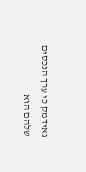גאידמק כי ערך הנכסים שלהם הוא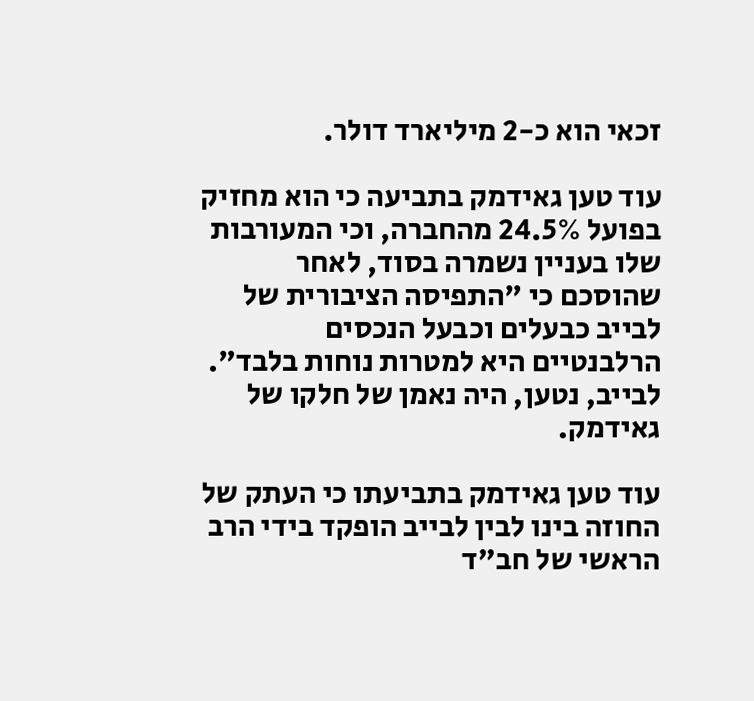זכאי הוא כ-2 מיליארד דולר.

עוד טען גאידמק בתביעה כי הוא מחזיק בפועל 24.5% מהחברה, וכי המעורבות שלו בעניין נשמרה בסוד, לאחר שהוסכם כי "התפיסה הציבורית של לבייב כבעלים וכבעל הנכסים הרלבנטיים היא למטרות נוחות בלבד". לבייב, נטען, היה נאמן של חלקו של גאידמק.

עוד טען גאידמק בתביעתו כי העתק של החוזה בינו לבין לבייב הופקד בידי הרב הראשי של חב"ד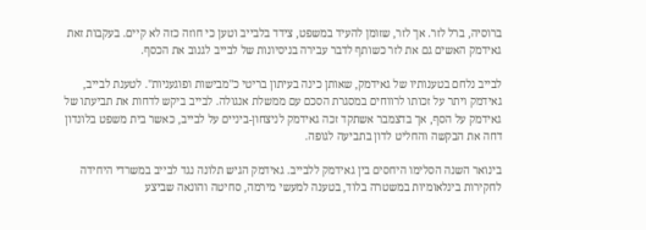ברוסיה, ברל לזר. אך לזר, שזומן להעיד במשפט, צידד בלבייב וטען כי חוזה כזה לא קיים. בעקבות זאת גאידמק האשים גם את לזר כשותף לדבר עבירה בניסיונות של לבייב לגנוב את הכסף.

לבייב נלחם בטענותיו של גאידמק, שאותן כינה בעיתון בריטי כ"מבישות ופוגעניות". לטענת לבייב, גאידמק ויתר על זכותו לרווחים במסגרת הסכם עם ממשלת אנגולה. לבייב ביקש לדחות את תביעתו של גאידמק על הסף, אך בדצמבר אשתקד זכה גאידמק לניצחון-ביניים על לבייב, כאשר בית משפט בלונדון דחה את הבקשה והחליט לדון בתביעה לגופה.

בינואר השנה הסלימו היחסים בין גאידמק ללבייב. גאידמק הגיש תלונה נגד לבייב במשרדי היחידה לחקירות בינלאומיות במשטרה בלוד, בטענה למעשי מירמה, סחיטה והונאה שביצע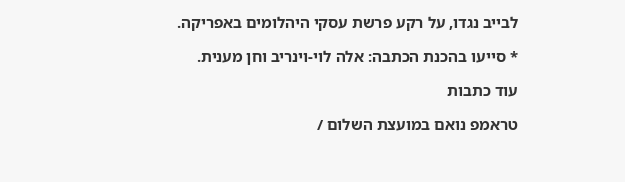לבייב נגדו, על רקע פרשת עסקי היהלומים באפריקה.

* סייעו בהכנת הכתבה: אלה לוי-וינריב וחן מענית.

עוד כתבות

טראמפ נואם במועצת השלום /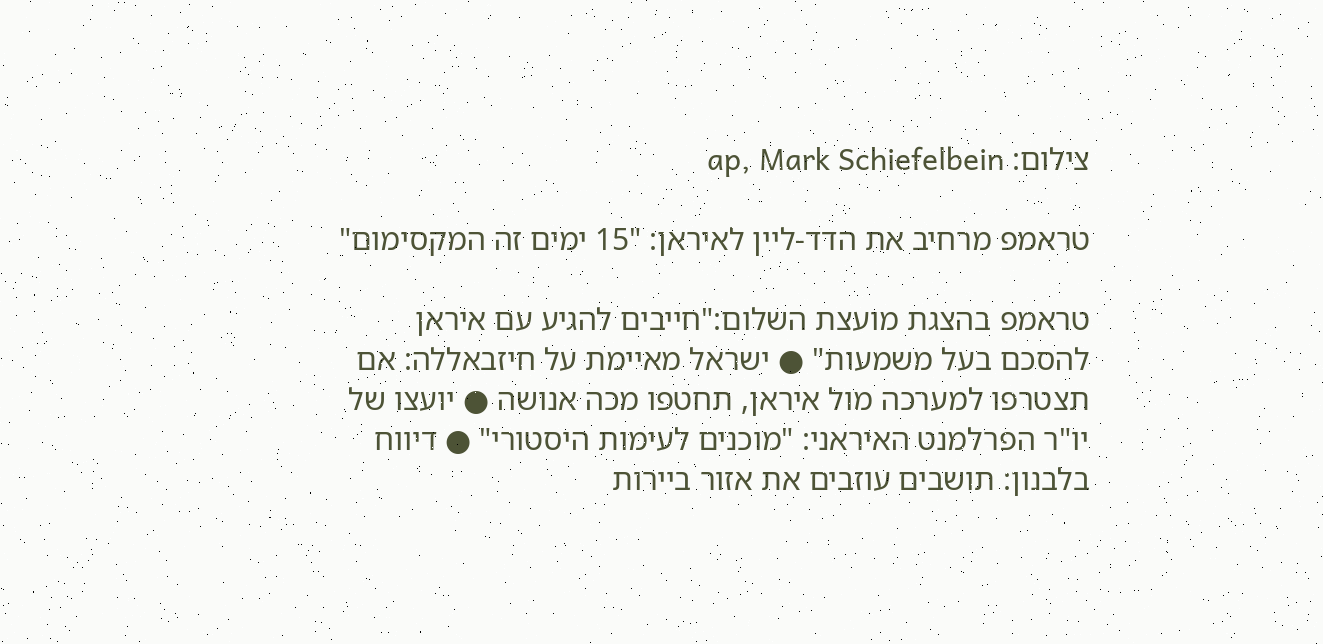צילום: ap, Mark Schiefelbein

טראמפ מרחיב את הדד-ליין לאיראן: "15 ימים זה המקסימום"

טראמפ בהצגת מועצת השלום:"חייבים להגיע עם איראן להסכם בעל משמעות" ● ישראל מאיימת על חיזבאללה: אם תצטרפו למערכה מול איראן, תחטפו מכה אנושה ● יועצו של יו"ר הפרלמנט האיראני: "מוכנים לעימות היסטורי" ● דיווח בלבנון: תושבים עוזבים את אזור ביירות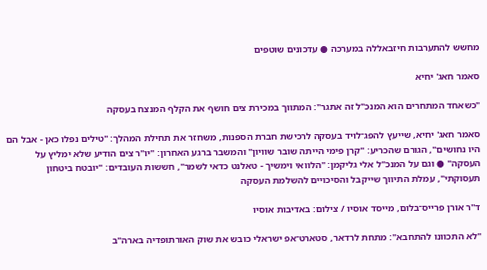מחשש להתערבות חיזבאללה במערכה ● עדכונים שוטפים

סאמר חאג' יחיא

"כשאחד המתחרים הוא המנכ"ל זה אתגר": המתווך במכירת צים חושף את הקלף המנצח בעסקה

סאמר חאג' יחיא, שייעץ להפג־לויד בעסקה לרכישת חברת הספנות, משחזר את תחילת המהלך: "טילים נפלו כאן - אבל הם היו נחושים", הגורם שהכריע: "קרן פימי הייתה שובר שוויון" והמשבר ברגע האחרון: "יו"ר צים הודיע שלא ימליץ על העסקה" ● וגם על המנכ"ל אלי גליקמן: "הלוואי וימשיך - טאלנט כדאי לשמר", חששות העובדים: "יובטח ביטחון תעסוקתי", עמלת התיווך שייקבל והסיכויים להשלמת העסקה

ד''ר אורן פרייס־בלום, מייסד אוסיו / צילום: באדיבות אוסיו

"לא התכוונו להתחבא": מתחת לרדאר, סטארט־אפ ישראלי כובש את שוק האורתופדיה בארה"ב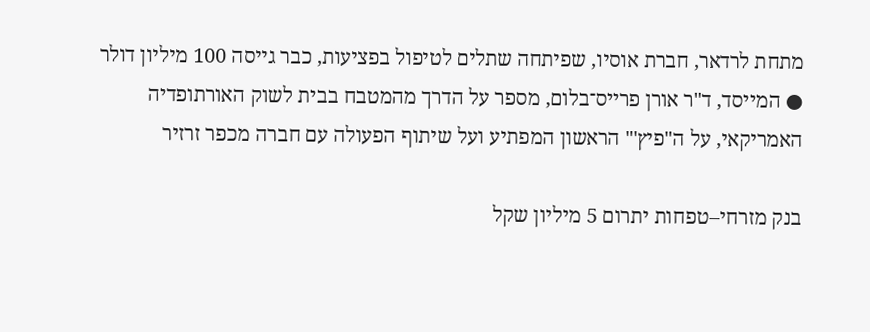מתחת לרדאר, חברת אוסיו, שפיתחה שתלים לטיפול בפציעות, כבר גייסה 100 מיליון דולר ● המייסד, ד"ר אורן פרייס־בלום, מספר על הדרך מהמטבח בבית לשוק האורתופדיה האמריקאי, על ה"פיץ'" הראשון המפתיע ועל שיתוף הפעולה עם חברה מכפר זרזיר

בנק מזרחי–טפחות יתרום 5 מיליון שקל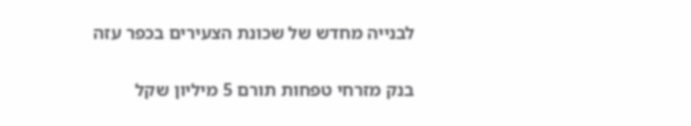לבנייה מחדש של שכונת הצעירים בכפר עזה

בנק מזרחי טפחות תורם 5 מיליון שקל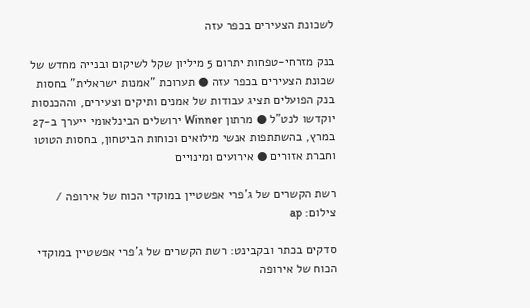לשכונת הצעירים בכפר עזה

בנק מזרחי-טפחות יתרום 5 מיליון שקל לשיקום ובנייה מחדש של שכונת הצעירים בכפר עזה ● תערוכת "אמנות ישראלית" בחסות בנק הפועלים תציג עבודות של אמנים ותיקים וצעירים, וההכנסות יוקדשו לנט"ל ● מרתון Winner ירושלים הבינלאומי ייערך ב-27 במרץ, בהשתתפות אנשי מילואים וכוחות הביטחון, בחסות הטוטו וחברת אזורים ● אירועים ומינויים

רשת הקשרים של ג'פרי אפשטיין במוקדי הכוח של אירופה / צילום: ap

סדקים בכתר ובקבינט: רשת הקשרים של ג'פרי אפשטיין במוקדי הכוח של אירופה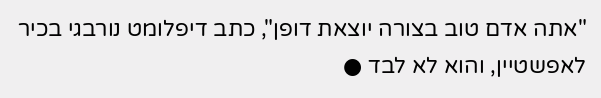"אתה אדם טוב בצורה יוצאת דופן", כתב דיפלומט נורבגי בכיר לאפשטיין, והוא לא לבד ●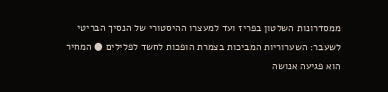ממסדרונות השלטון בפריז ועד למעצרו ההיסטורי של הנסיך הבריטי לשעבר: השערוריות המביכות בצמרת הופכות לחשד לפלילים ● המחיר הוא פגיעה אנושה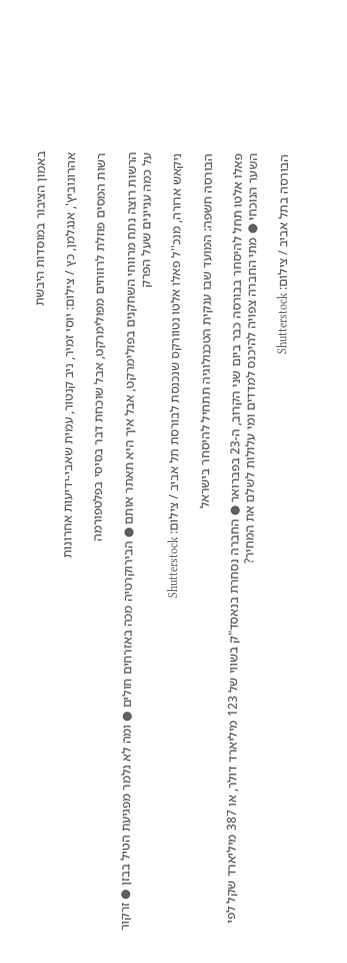באמון הציבור במוסדות היבשת

אהרונוביץ', אנגלמן, כץ / צילום: יוסי זמיר, ניב קנטור, עמית שאבי-ידיעות אחרונות

רשות המסים פוזלת לרווחים מפולימרקט, אבל שוכחת דבר בסיסי בפלטפורמה

הרשות רוצה נתח מרווחי השחקנים בפולימרקט, אבל איך היא תאתר אותם ● הבירוקרטיה מכה באזרחים חולים ● ומה לא נלמר מפגיעת הטיל בבזן ● זרקור על כמה עניינים שעל הפרק

ניקאש ארורה, מנכ''ל פאלו אלטו נטוורקס שנכנסת לבורסת תל אביב / צילום: Shutterstock

הבורסה חשפה: המועד שבו ענקית הטכנולוגיה תתחיל להיסחר בישראל

פאלו אלטו תחל להיסחר בבורסה כבר ביום שני הקרוב, ה-23 בפברואר ● החברה נסחרת בנאסד"ק בשווי של 123 מיליארד דולר, או 387 מיליארד שקל לפי השער הנוכחי ● מתי החברה צפויה להיכנס למדדים ומי עלולות לשלם את המחיר?

הבורסה בתל אביב / צילום: Shutterstock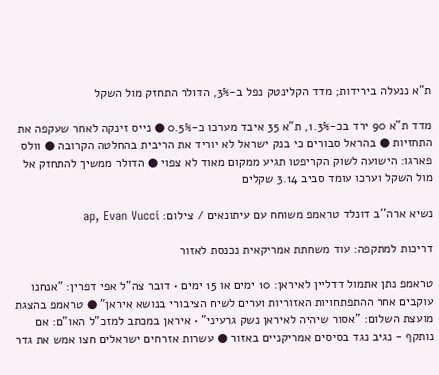ת"א ננעלה בירידות; מדד הקלינטק נפל ב-3%, הדולר התחזק מול השקל

מדד ת"א 90 ירד בכ-1.3%, ת"א 35 איבד מערכו כ-0.5% ● נייס זינקה לאחר שעקפה את התחזיות ● בהראל סבורים כי בנק ישראל לא יוריד את הריבית בהחלטה הקרובה ● וולס פארגו: הישועה לשוק הקריפטו תגיע ממקום מאוד לא צפוי ● הדולר ממשיך להתחזק אל מול השקל וערכו עומד סביב 3.14 שקלים

נשיא ארה''ב דונלד טראמפ משוחח עם עיתונאים / צילום: ap, Evan Vucci

דריכות למתקפה: עוד משחתת אמריקאית נכנסת לאזור

טראמפ נתן אתמול דדליין לאיראן: 10 ימים או 15 ימים • דובר צה"ל אפי דפרין: "אנחנו עוקבים אחר ההתפתחויות האזוריות וערים לשיח הציבורי בנושא איראן" ● טראמפ בהצגת מועצת השלום: "אסור שיהיה לאיראן נשק גרעיני" • איראן במכתב למזכ"ל האו"ם: אם נותקף - נגיב נגד בסיסים אמריקניים באזור ● עשרות אזרחים ישראלים חצו אמש את גדר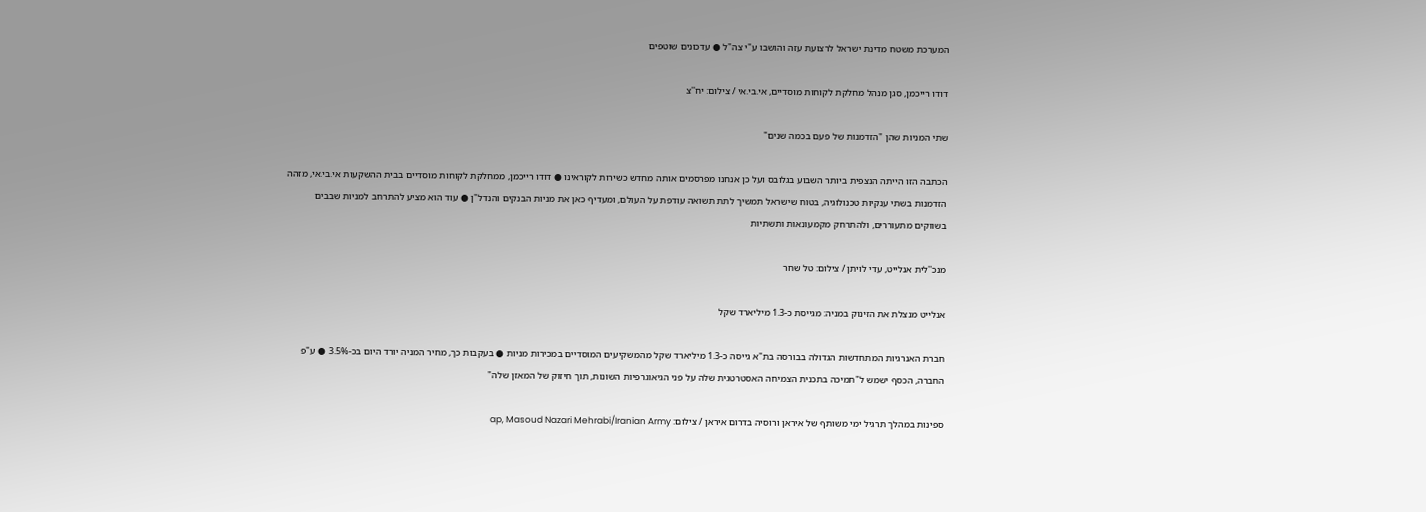המערכת משטח מדינת ישראל לרצועת עזה והושבו ע"י צה"ל ● עדכונים שוטפים

דודו רייכמן, סגן מנהל מחלקת לקוחות מוסדיים, אי.בי.אי / צילום: יח''צ

שתי המניות שהן "הזדמנות של פעם בכמה שנים"

הכתבה הזו הייתה הנצפית ביותר השבוע בגלובס ועל כן אנחנו מפרסמים אותה מחדש כשירות לקוראינו ● דודו רייכמן, ממחלקת לקוחות מוסדיים בבית ההשקעות אי.בי.אי, מזהה הזדמנות בשתי ענקיות טכנולוגיה, בטוח שישראל תמשיך לתת תשואה עודפת על העולם, ומעדיף כאן את מניות הבנקים והנדל"ן ● עוד הוא מציע להתרחב למניות שבבים בשווקים מתעוררים, ולהתרחק מקמעונאות ותשתיות

מנכ''לית אנלייט, עדי לויתן / צילום: טל שחר

אנלייט מנצלת את הזינוק במניה: מגייסת כ-1.3 מיליארד שקל

חברת האנרגיות המתחדשות הגדולה בבורסה בת"א גייסה כ-1.3 מיליארד שקל מהמשקיעים המוסדיים במכירות מניות ● בעקבות כך, מחיר המניה יורד היום בכ-3.5% ● ע"פ החברה, הכסף ישמש ל"תמיכה בתכנית הצמיחה האסטרטגית שלה על פני הגיאוגרפיות השונות, תוך חיזוק של המאזן שלה"

ספינות במהלך תרגיל ימי משותף של איראן ורוסיה בדרום איראן / צילום: ap, Masoud Nazari Mehrabi/Iranian Army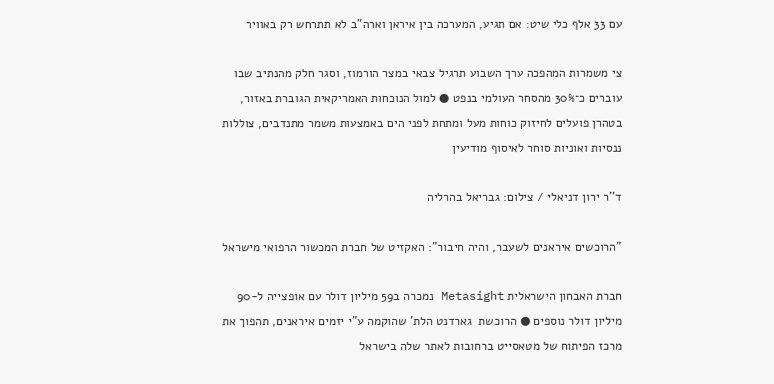עם 33 אלף כלי שיט: אם תגיע, המערכה בין איראן וארה"ב לא תתרחש רק באוויר

צי משמרות המהפכה ערך השבוע תרגיל צבאי במצר הורמוז, וסגר חלק מהנתיב שבו עוברים כ־30% מהסחר העולמי בנפט ● למול הנוכחות האמריקאית הגוברת באזור, בטהרן פועלים לחיזוק כוחות מעל ומתחת לפני הים באמצעות משמר מתנדבים, צוללות ננסיות ואוניות סוחר לאיסוף מודיעין

ד''ר ירון דניאלי / צילום: גבריאל בהרליה

"הרוכשים איראנים לשעבר, והיה חיבור": האקזיט של חברת המכשור הרפואי מישראל

חברת האבחון הישראלית Metasight נמכרה ב59 מיליון דולר עם אופצייה ל-90 מיליון דולר נוספים ● הרוכשת  גארדנט הלת' שהוקמה ע"י יזמים איראנים, תהפוך את מרכז הפיתוח של מטאסייט ברחובות לאתר שלה בישראל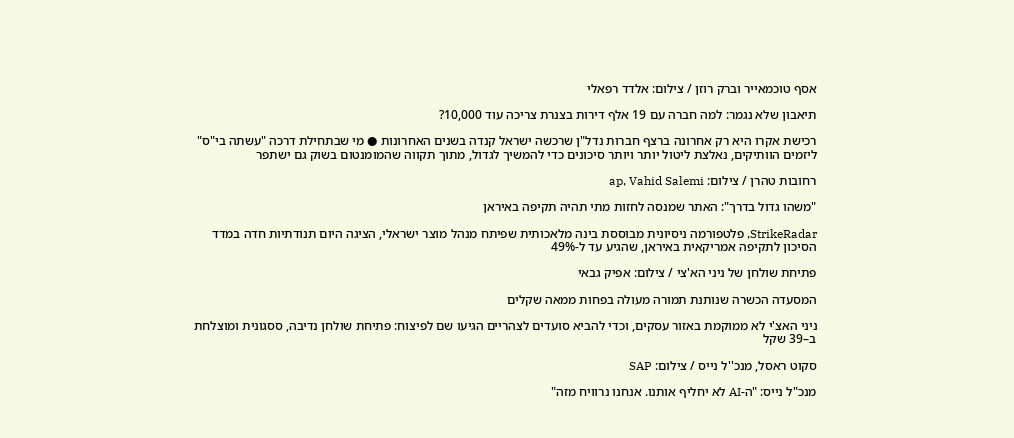אסף טוכמאייר וברק רוזן / צילום: אלדד רפאלי

תיאבון שלא נגמר: למה חברה עם 19 אלף דירות בצנרת צריכה עוד 10,000?

רכישת אקרו היא רק אחרונה ברצף חברות נדל"ן שרכשה ישראל קנדה בשנים האחרונות ● מי שבתחילת דרכה "עשתה בי"ס" ליזמים הוותיקים, נאלצת ליטול יותר ויותר סיכונים כדי להמשיך לגדול, מתוך תקווה שהמומנטום בשוק גם ישתפר

רחובות טהרן / צילום: ap, Vahid Salemi

"משהו גדול בדרך": האתר שמנסה לחזות מתי תהיה תקיפה באיראן

StrikeRadar, פלטפורמה ניסיונית מבוססת בינה מלאכותית שפיתח מנהל מוצר ישראלי, הציגה היום תנודתיות חדה במדד הסיכון לתקיפה אמריקאית באיראן, שהגיע עד ל-49%

פתיחת שולחן של ניני הא'צי / צילום: אפיק גבאי

המסעדה הכשרה שנותנת תמורה מעולה בפחות ממאה שקלים

ניני האצ'י לא ממוקמת באזור עסקים, וכדי להביא סועדים לצהריים הגיעו שם לפיצוח: פתיחת שולחן נדיבה, ססגונית ומוצלחת ב–39 שקל

סקוט ראסל, מנכ''ל נייס / צילום: SAP

מנכ"ל נייס: "ה-AI לא יחליף אותנו. אנחנו נרוויח מזה"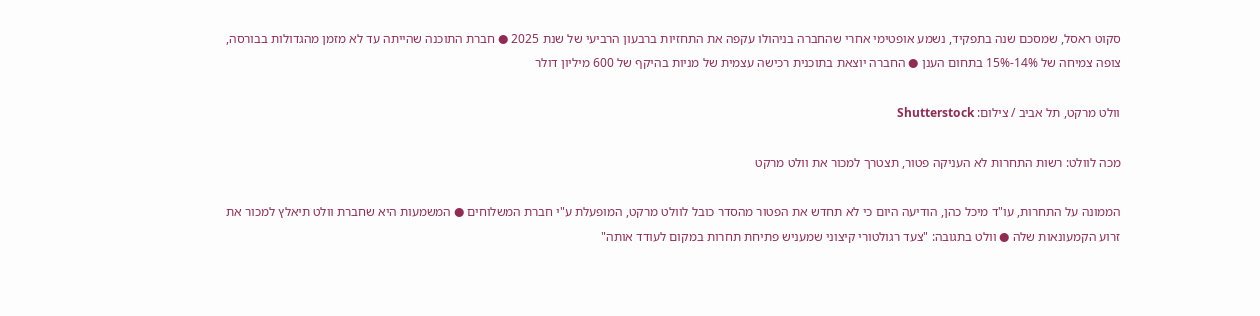סקוט ראסל, שמסכם שנה בתפקיד, נשמע אופטימי אחרי שהחברה בניהולו עקפה את התחזיות ברבעון הרביעי של שנת 2025 ● חברת התוכנה שהייתה עד לא מזמן מהגדולות בבורסה, צופה צמיחה של 14%-15% בתחום הענן ● החברה יוצאת בתוכנית רכישה עצמית של מניות בהיקף של 600 מיליון דולר

וולט מרקט, תל אביב / צילום: Shutterstock

מכה לוולט: רשות התחרות לא העניקה פטור, תצטרך למכור את וולט מרקט

הממונה על התחרות, עו"ד מיכל כהן, הודיעה היום כי לא תחדש את הפטור מהסדר כובל לוולט מרקט, המופעלת ע"י חברת המשלוחים ● המשמעות היא שחברת וולט תיאלץ למכור את זרוע הקמעונאות שלה ● וולט בתגובה: "צעד רגולטורי קיצוני שמעניש פתיחת תחרות במקום לעודד אותה"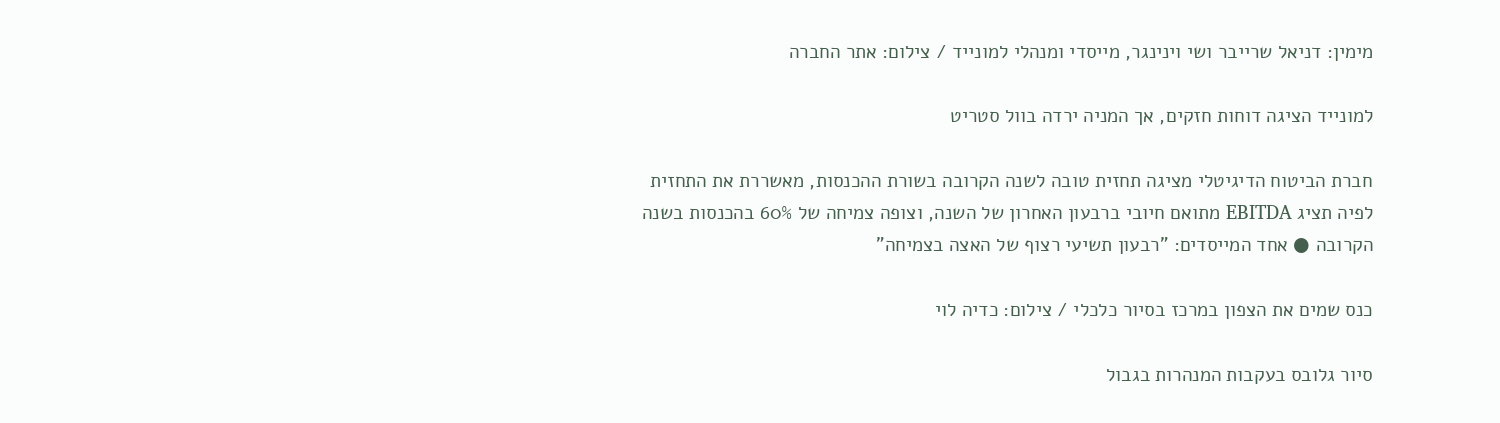מימין: דניאל שרייבר ושי וינינגר, מייסדי ומנהלי למונייד / צילום: אתר החברה

למונייד הציגה דוחות חזקים, אך המניה ירדה בוול סטריט

חברת הביטוח הדיגיטלי מציגה תחזית טובה לשנה הקרובה בשורת ההכנסות, מאשררת את התחזית לפיה תציג EBITDA מתואם חיובי ברבעון האחרון של השנה, וצופה צמיחה של 60% בהכנסות בשנה הקרובה ● אחד המייסדים: "רבעון תשיעי רצוף של האצה בצמיחה"

כנס שמים את הצפון במרכז בסיור כלכלי / צילום: כדיה לוי

סיור גלובס בעקבות המנהרות בגבול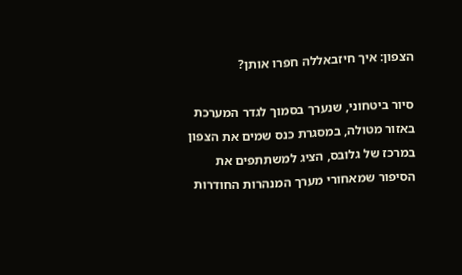הצפון: איך חיזבאללה חפרו אותן?

סיור ביטחוני, שנערך בסמוך לגדר המערכת באזור מטולה, במסגרת כנס שמים את הצפון במרכז של גלובס, הציג למשתתפים את הסיפור שמאחורי מערך המנהרות החודרות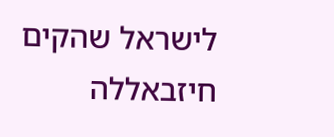לישראל שהקים חיזבאללה